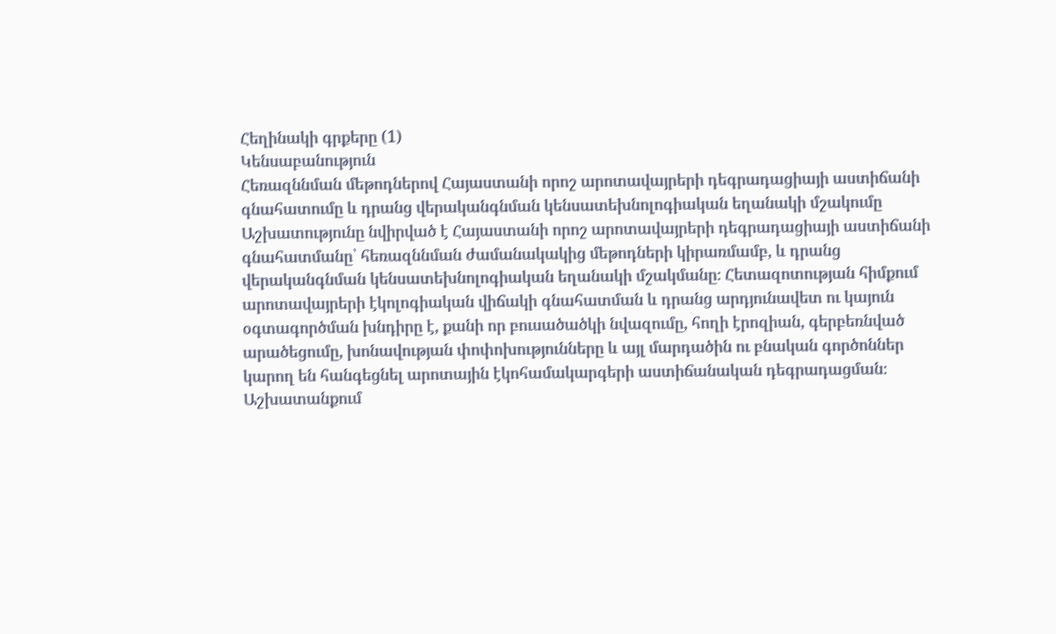Հեղինակի գրքերը (1)
Կենսաբանություն
Հեռազննման մեթոդներով Հայաստանի որոշ արոտավայրերի դեգրադացիայի աստիճանի գնահատումը և դրանց վերականգնման կենսատեխնոլոգիական եղանակի մշակումը
Աշխատությունը նվիրված է Հայաստանի որոշ արոտավայրերի դեգրադացիայի աստիճանի գնահատմանը՝ հեռազննման ժամանակակից մեթոդների կիրառմամբ, և դրանց վերականգնման կենսատեխնոլոգիական եղանակի մշակմանը։ Հետազոտության հիմքում արոտավայրերի էկոլոգիական վիճակի գնահատման և դրանց արդյունավետ ու կայուն օգտագործման խնդիրը է, քանի որ բուսածածկի նվազումը, հողի էրոզիան, գերբեռնված արածեցումը, խոնավության փոփոխությունները և այլ մարդածին ու բնական գործոններ կարող են հանգեցնել արոտային էկոհամակարգերի աստիճանական դեգրադացման։ Աշխատանքում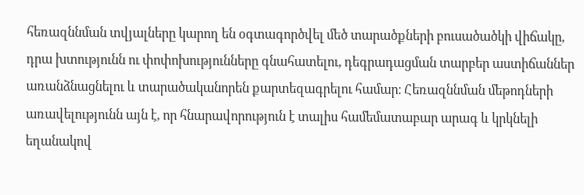հեռազննման տվյալները կարող են օգտագործվել մեծ տարածքների բուսածածկի վիճակը, դրա խտությունն ու փոփոխությունները գնահատելու, դեգրադացման տարբեր աստիճաններ առանձնացնելու և տարածականորեն քարտեզագրելու համար։ Հեռազննման մեթոդների առավելությունն այն է, որ հնարավորություն է տալիս համեմատաբար արագ և կրկնելի եղանակով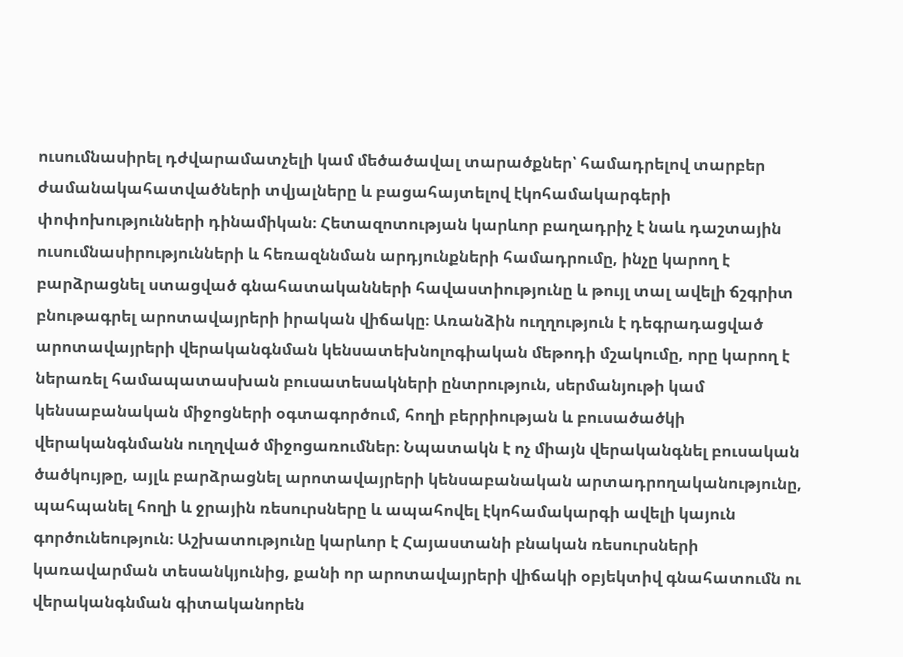ուսումնասիրել դժվարամատչելի կամ մեծածավալ տարածքներ՝ համադրելով տարբեր ժամանակահատվածների տվյալները և բացահայտելով էկոհամակարգերի փոփոխությունների դինամիկան։ Հետազոտության կարևոր բաղադրիչ է նաև դաշտային ուսումնասիրությունների և հեռազննման արդյունքների համադրումը, ինչը կարող է բարձրացնել ստացված գնահատականների հավաստիությունը և թույլ տալ ավելի ճշգրիտ բնութագրել արոտավայրերի իրական վիճակը։ Առանձին ուղղություն է դեգրադացված արոտավայրերի վերականգնման կենսատեխնոլոգիական մեթոդի մշակումը, որը կարող է ներառել համապատասխան բուսատեսակների ընտրություն, սերմանյութի կամ կենսաբանական միջոցների օգտագործում, հողի բերրիության և բուսածածկի վերականգնմանն ուղղված միջոցառումներ։ Նպատակն է ոչ միայն վերականգնել բուսական ծածկույթը, այլև բարձրացնել արոտավայրերի կենսաբանական արտադրողականությունը, պահպանել հողի և ջրային ռեսուրսները և ապահովել էկոհամակարգի ավելի կայուն գործունեություն։ Աշխատությունը կարևոր է Հայաստանի բնական ռեսուրսների կառավարման տեսանկյունից, քանի որ արոտավայրերի վիճակի օբյեկտիվ գնահատումն ու վերականգնման գիտականորեն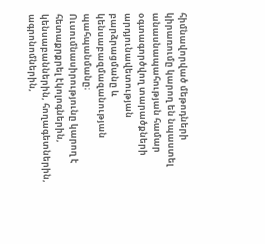հիմնավորված մեթոդների կիրառումը կարող են նպաստել անասնապահության համար օգտագործվող տարածքների արդյունավետության բարձրացմանը և կենսաբազմազանության պահպանմանը։ Ուսումնասիրությունը կարող է հետաքրքրել էկոլոգներին, կենսաբաններին, հողագետներին, ագրոնոմներին,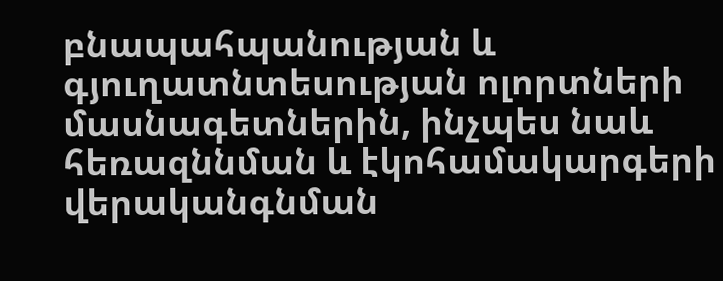բնապահպանության և գյուղատնտեսության ոլորտների մասնագետներին, ինչպես նաև հեռազննման և էկոհամակարգերի վերականգնման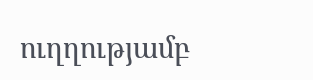ուղղությամբ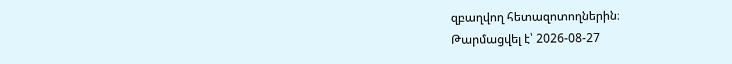զբաղվող հետազոտողներին։
Թարմացվել է՝ 2026-08-27